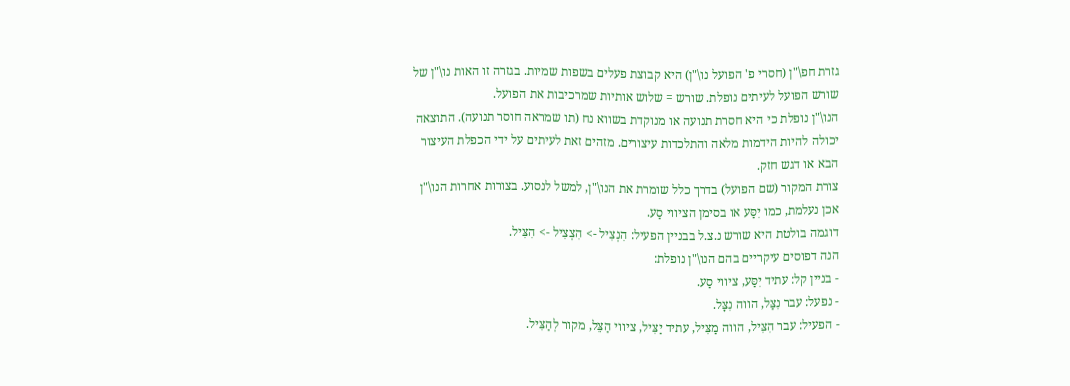גזרת חפ\"ן (חסרי פ' הפועל נו\"ן) היא קבוצת פעלים בשפות שמיות. בגזרה זו האות נו\"ן של שורש הפועל לעיתים נופלת. שורש = שלוש אותיות שמרכיבות את הפועל.
הנו\"ן נופלת כי היא חסרת תנועה או מנוקדת בשווא נח (תו שמראה חוסר תנועה). התוצאה יכולה להיות הידמות מלאה והתלכדות עיצורים. מזהים זאת לעיתים על ידי הכפלת העיצור הבא או דגש חזק.
צורת המקור (שם הפועל) בדרך כלל שומרת את הנו\"ן, למשל לנסוע. בצורות אחרות הנו\"ן אכן נעלמת, כמו יִסַּע או בסימן הציווי סַע.
דוגמה בולטת היא שורש נ.צ.ל בבניין הפעיל: הִנְצִיל -> הִצְצִיל -> הִצִּיל.
הנה דפוסים עיקריים בהם הנו\"ן נופלת:
- בניין קל: עתיד יִסַּע, ציווי סַע.
- נפעל: עבר נִצַּל, הווה נִצָּל.
- הפעיל: עבר הִצִּיל, הווה מַצִּיל, עתיד יַצִּיל, ציווי הַצֵּל, מקור לְהַצִּיל.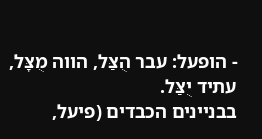- הופעל: עבר הֻצַּל, הווה מֻצָּל, עתיד יֻצַּל.
בבניינים הכבדים (פיעל,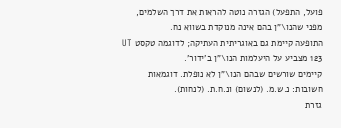פועל, התפעל) הגזרה נוטה להראות את דרך השלמים, מפני שהנו\"ן בהם אינה מנוקדת בשווא נח.
התופעה קיימת גם באוגריתית העתיקה; לדוגמה טקסט UT 123 מצביע על היעלמות הנו\"ן ב'ידור'.
קיימים שורשים שבהם הנו\"ן לא נופלת. דוגמאות חשובות: נ.ש.מ. (לנשום) ונ.ח.ת. (לנחות).
גזרת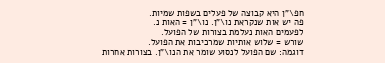חפ\"ן היא קבוצה של פעלים בשפות שמיות.
פה יש אות שנקראת נו\"ן. נו\"ן = האות נ.
לפעמים האות נעלמת בצורות של הפועל.
שורש = שלוש אותיות שמרכיבות את הפועל.
דוגמה: שם הפועל לנסוע שומר את הנו\"ן. בצורות אחרות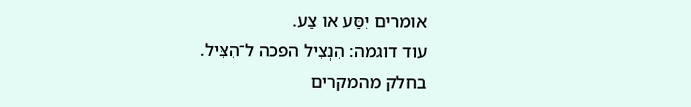אומרים יִסַּע או צַע.
עוד דוגמה: הִנְצִיל הפכה ל־הִצִּיל.
בחלק מהמקרים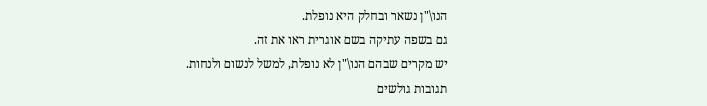הנו\"ן נשאר ובחלק היא נופלת.
גם בשפה עתיקה בשם אוגרית ראו את זה.
יש מקרים שבהם הנו\"ן לא נופלת, למשל לנשום ולנחות.
תגובות גולשים